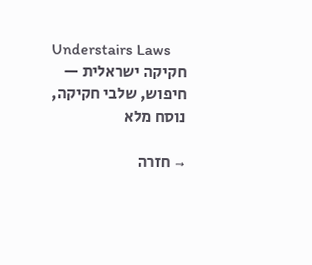Understairs Laws
חקיקה ישראלית — חיפוש, שלבי חקיקה, נוסח מלא

→ חזרה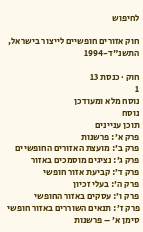לחיפוש

חוק אזורים חופשיים לייצור בישראל, התשנ"ד-1994

חוק · כנסת 13
1
נוסח מלא ומעודכן
נוסח
תוכן עניינים
פרק א׳: פרשנות
פרק ב׳: מועצת האזורים החופשיים
פרק ג׳: נציגים מוסמכים באזור
פרק ד׳: קביעת אזור חופשי
פרק ה׳: בעלי זכיון
פרק ו׳: עסקים באזור החופשי
פרק ז׳: תנאים השוררים באזור חופשי
סימן א׳ – פרשנות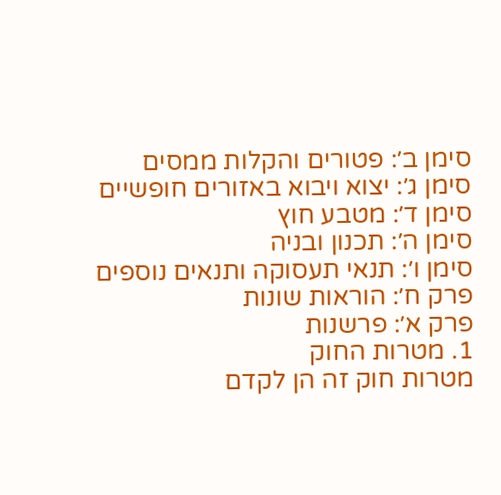סימן ב׳: פטורים והקלות ממסים
סימן ג׳: יצוא ויבוא באזורים חופשיים
סימן ד׳: מטבע חוץ
סימן ה׳: תכנון ובניה
סימן ו׳: תנאי תעסוקה ותנאים נוספים
פרק ח׳: הוראות שונות
פרק א׳: פרשנות
1. מטרות החוק
מטרות חוק זה הן לקדם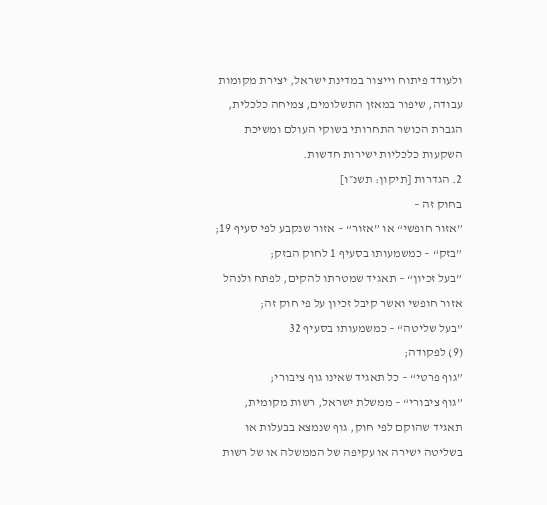ולעודד פיתוח וייצור במדינת ישראל, יצירת מקומות עבודה, שיפור במאזן התשלומים, צמיחה כלכלית, הגברת הכושר התחרותי בשוקי העולם ומשיכת השקעות כלכליות ישירות חדשות.
2. הגדרות [תיקון: תשנ״ו]
בחוק זה –
”אזור חופשי“ או ”אזור“ – אזור שנקבע לפי סעיף 19;
”בזק“ – כמשמעותו בסעיף 1 לחוק הבזק;
”בעל זכיון“ – תאגיד שמטרתו להקים, לפתח ולנהל אזור חופשי ואשר קיבל זכיון על פי חוק זה;
”בעל שליטה“ – כמשמעותו בסעיף 32
(9) לפקודה;
”גוף פרטי“ – כל תאגיד שאינו גוף ציבורי;
”גוף ציבורי“ – ממשלת ישראל, רשות מקומית, תאגיד שהוקם לפי חוק, גוף שנמצא בבעלות או בשליטה ישירה או עקיפה של הממשלה או של רשות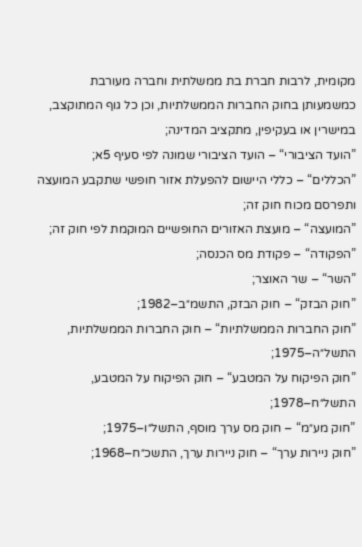מקומית, לרבות חברת בת ממשלתית וחברה מעורבת כמשמעותן בחוק החברות הממשלתיות, וכן כל גוף המתוקצב, במישרין או בעקיפין, מתקציב המדינה;
”הועד הציבורי“ – הועד הציבורי שמונה לפי סעיף 5א;
”הכללים“ – כללי היישום להפעלת אזור חופשי שתקבע המועצה ותפרסם מכוח חוק זה;
”המועצה“ – מועצת האזורים החופשיים המוקמת לפי חוק זה;
”הפקודה“ – פקודת מס הכנסה;
”השר“ – שר האוצר;
”חוק הבזק“ – חוק הבזק, התשמ״ב–1982;
”חוק החברות הממשלתיות“ – חוק החברות הממשלתיות, התשל״ה–1975;
”חוק הפיקוח על המטבע“ – חוק הפיקוח על המטבע, התשל״ח–1978;
”חוק מע״מ“ – חוק מס ערך מוסף, התשל״ו–1975;
”חוק ניירות ערך“ – חוק ניירות ערך, התשכ״ח–1968;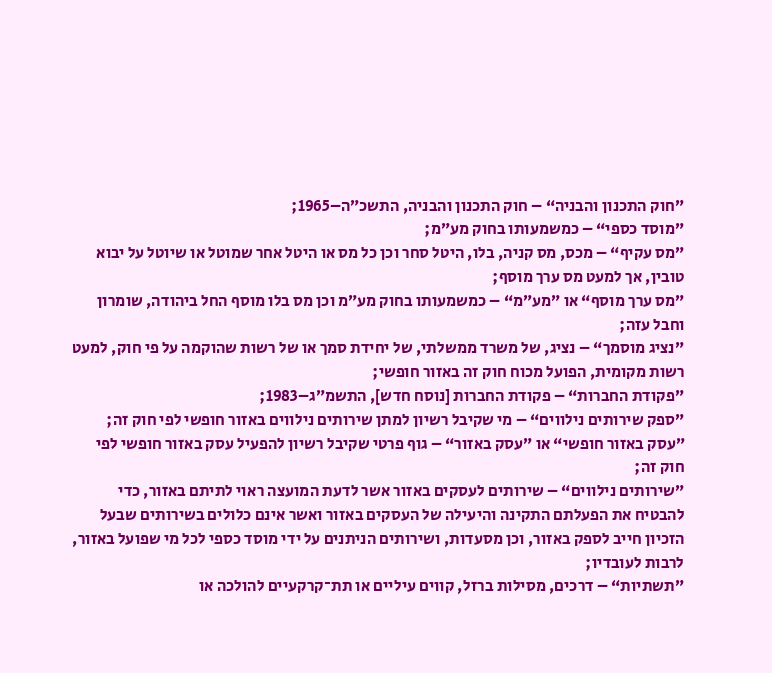”חוק התכנון והבניה“ – חוק התכנון והבניה, התשכ״ה–1965;
”מוסד כספי“ – כמשמעותו בחוק מע״מ;
”מס עקיף“ – מכס, מס קניה, בלו, היטל סחר וכן כל מס או היטל אחר שמוטל או שיוטל על יבוא טובין, אך למעט מס ערך מוסף;
”מס ערך מוסף“ או ”מע״מ“ – כמשמעותו בחוק מע״מ וכן מס בלו מוסף החל ביהודה, שומרון וחבל עזה;
”נציג מוסמך“ – נציג, של משרד ממשלתי, של יחידת סמך או של רשות שהוקמה על פי חוק, למעט רשות מקומית, הפועל מכוח חוק זה באזור חופשי;
”פקודת החברות“ – פקודת החברות [נוסח חדש], התשמ״ג–1983;
”ספק שירותים נילווים“ – מי שקיבל רשיון למתן שירותים נילווים באזור חופשי לפי חוק זה;
”עסק באזור חופשי“ או ”עסק באזור“ – גוף פרטי שקיבל רשיון להפעיל עסק באזור חופשי לפי חוק זה;
”שירותים נילווים“ – שירותים לעסקים באזור אשר לדעת המועצה ראוי לתיתם באזור, כדי להבטיח את הפעלתם התקינה והיעילה של העסקים באזור ואשר אינם כלולים בשירותים שבעל הזכיון חייב לספק באזור, וכן מסעדות, ושירותים הניתנים על ידי מוסד כספי לכל מי שפועל באזור, לרבות לעובדיו;
”תשתיות“ – דרכים, מסילות ברזל, קווים עיליים או תת־קרקעיים להולכה או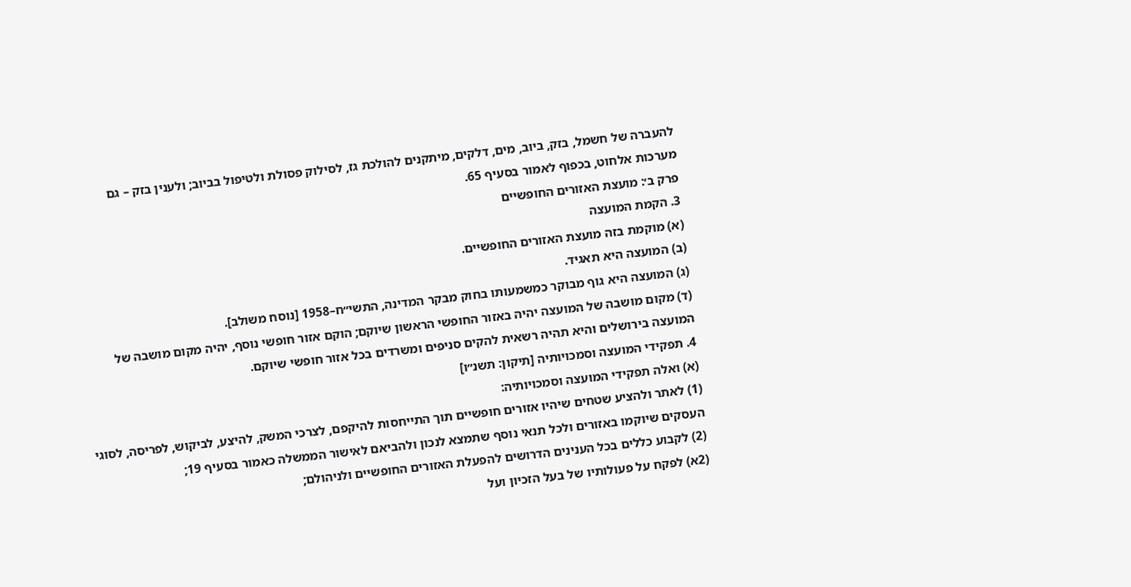להעברה של חשמל, בזק, ביוב, מים, דלקים, מיתקנים להולכת גז, לסילוק פסולת ולטיפול בביוב; ולענין בזק – גם מערכות אלחוט, בכפוף לאמור בסעיף 65.
פרק ב׳: מועצת האזורים החופשיים
3. הקמת המועצה
(א) מוקמת בזה מועצת האזורים החופשיים.
(ב) המועצה היא תאגיד.
(ג) המועצה היא גוף מבוקר כמשמעותו בחוק מבקר המדינה, התשי״ח–1958 [נוסח משולב].
(ד) מקום מושבה של המועצה יהיה באזור החופשי הראשון שיוקם; הוקם אזור חופשי נוסף, יהיה מקום מושבה של המועצה בירושלים והיא תהיה רשאית להקים סניפים ומשרדים בכל אזור חופשי שיוקם.
4. תפקידי המועצה וסמכויותיה [תיקון: תשנ״ו]
(א) ואלה תפקידי המועצה וסמכויותיה:
(1) לאתר ולהציע שטחים שיהיו אזורים חופשיים תוך התייחסות להיקפם, לצרכי המשק, להיצע, לביקוש, לפריסה, לסוגי העסקים שיוקמו באזורים ולכל תנאי נוסף שתמצא לנכון ולהביאם לאישור הממשלה כאמור בסעיף 19;
(2) לקבוע כללים בכל הענינים הדרושים להפעלת האזורים החופשיים ולניהולם;
(2א) לפקח על פעולותיו של בעל הזכיון ועל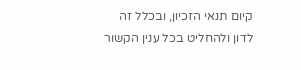קיום תנאי הזכיון, ובכלל זה לדון ולהחליט בכל ענין הקשור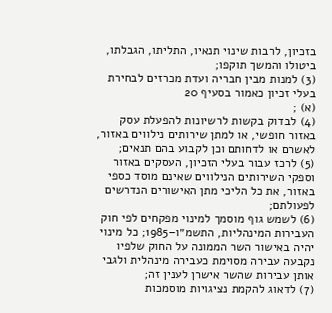בזכיון, לרבות שינוי תנאיו, התליתו, הגבלתו, ביטולו והמשך תוקפו;
(3) למנות מבין חבריה ועדת מכרזים לבחירת בעלי זכיון כאמור בסעיף 20
(א) ;
(4) לבדוק בקשות לרשיונות להפעלת עסק באזור חופשי, או למתן שירותים נילווים באזור, לאשרם או לדחותם וכן לקבוע בהם תנאים;
(5) לרכז עבור בעלי הזכיון, העסקים באזור וספקי השירותים הנילווים שאינם מוסד כספי באזור, את כל הליכי מתן האישורים הנדרשים לפעולתם;
(6) לשמש גוף מוסמך למינוי מפקחים לפי חוק העבירות המינהליות, התשמ״ו–1985; כל מינוי יהיה באישור השר הממונה על החוק שלפיו נקבעה עבירה מסוימת כעבירה מינהלית ולגבי אותן עבירות שהשר אישרן לענין זה;
(7) לדאוג להקמת נציגויות מוסמכות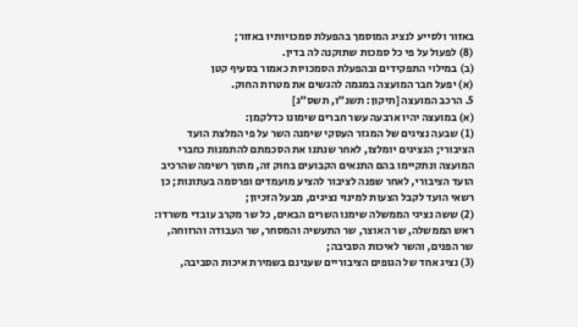באזור ולסייע לנציג המוסמך בהפעלת סמכויותיו באזור;
(8) לפעול על פי כל סמכות שתוקנה לה בדין.
(ב) במילוי התפקידים ובהפעלת הסמכויות כאמור בסעיף קטן
(א) יפעל חבר המועצה במגמה להגשים את מטרות החוק.
5. הרכב המועצה [תיקון: תשנ״ו, תשס״ג]
(א) במועצה יהיו ארבעה עשר חברים שימונו כדלקמן:
(1) שבעה נציגים של המגזר העסקי שימנה השר על פי המלצת הועד הציבורי; הנציגים יומלצו, לאחר שנתנו את הסכמתם להתמנות כחברי המועצה ונתקיימו בהם התנאים הקבועים בחוק זה, מתוך רשימה שהרכיב הועד הציבורי, לאחר שפנה לציבור להציע מועמדים ופרסמה בעתונות; כן רשאי הועד לקבל הצעות למינוי נציגים, מבעל הזכיון;
(2) ששה נציגי הממשלה שימנו השרים הבאים, כל שר מקרב עובדי משרדו: ראש הממשלה, שר האוצר, שר התעשיה והמסחר, שר העבודה והרווחה, שר הפנים, והשר לאיכות הסביבה;
(3) נציג אחד של הגופים הציבוריים שענינם בשמירת איכות הסביבה,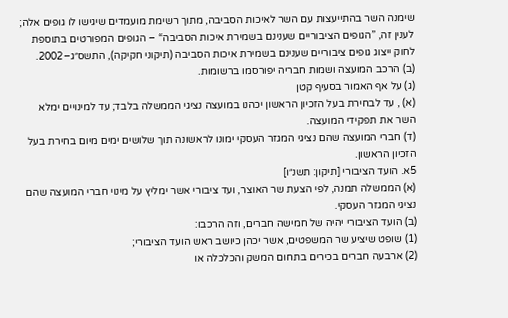שימנה השר בהתייעצות עם השר לאיכות הסביבה, מתוך רשימת מועמדים שיגישו לו גופים אלה; לענין זה, ”הגופים הציבוריים שענינם בשמירת איכות הסביבה“ – הגופים המפורטים בתוספת לחוק ייצוג גופים ציבוריים שענינם בשמירת איכות הסביבה (תיקוני חקיקה), התשס״ג–2002.
(ב) הרכב המועצה ושמות חבריה יפורסמו ברשומות.
(ג) על אף האמור בסעיף קטן
(א) , עד לבחירת בעל הזכיון הראשון יכהנו במועצה נציגי הממשלה בלבד; עד למינויים ימלא השר את תפקידי המועצה.
(ד) חברי המועצה שהם נציגי המגזר העסקי ימונו לראשונה תוך שלושים ימים מיום בחירת בעל הזכיון הראשון.
5א. הועד הציבורי [תיקון: תשנ״ו]
(א) הממשלה תמנה, לפי הצעת שר האוצר, ועד ציבורי אשר ימליץ על מינוי חברי המועצה שהם נציגי המגזר העסקי.
(ב) הועד הציבורי יהיה של חמישה חברים, וזה הרכבו:
(1) שופט שיציע שר המשפטים, אשר יכהן כיושב ראש הועד הציבורי;
(2) ארבעה חברים בכירים בתחום המשק והכלכלה או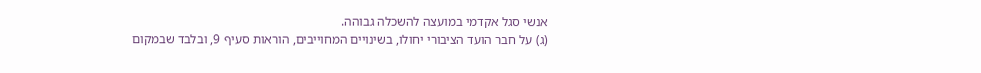אנשי סגל אקדמי במועצה להשכלה גבוהה.
(ג) על חבר הועד הציבורי יחולו, בשינויים המחוייבים, הוראות סעיף 9, ובלבד שבמקום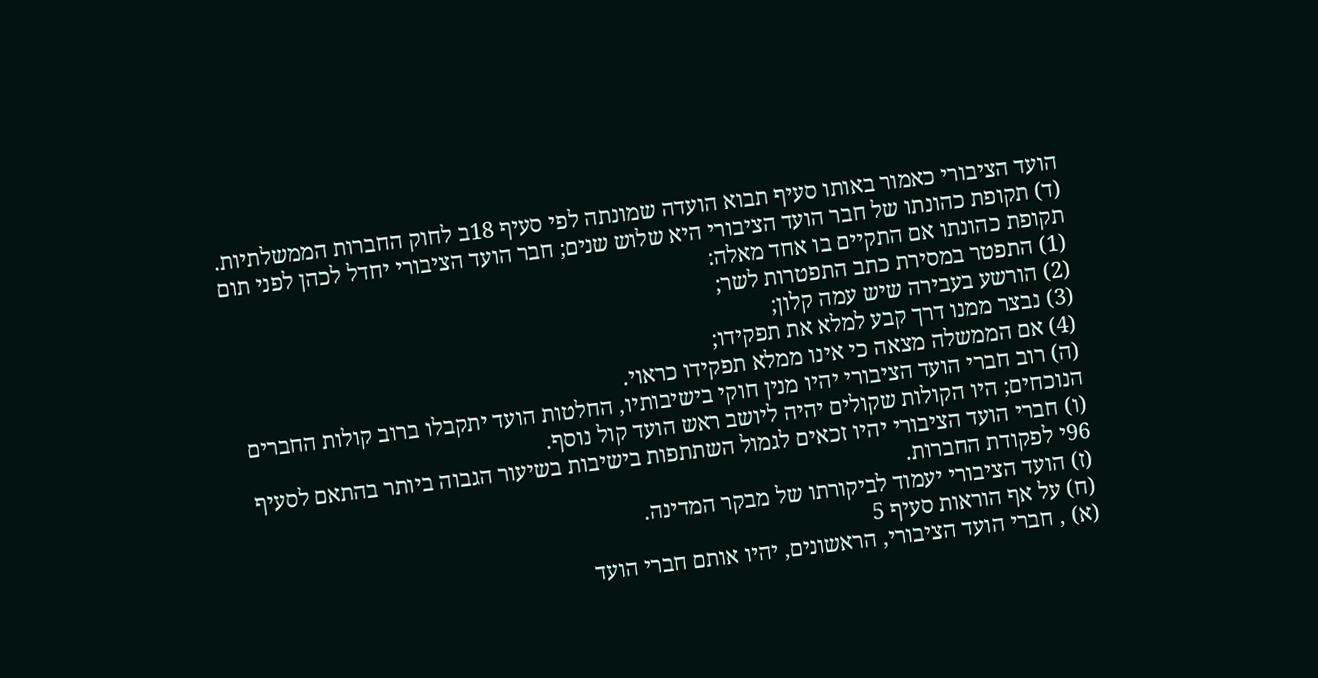הועד הציבורי כאמור באותו סעיף תבוא הועדה שמונתה לפי סעיף 18ב לחוק החברות הממשלתיות.
(ד) תקופת כהונתו של חבר הועד הציבורי היא שלוש שנים; חבר הועד הציבורי יחדל לכהן לפני תום תקופת כהונתו אם התקיים בו אחד מאלה:
(1) התפטר במסירת כתב התפטרות לשר;
(2) הורשע בעבירה שיש עמה קלון;
(3) נבצר ממנו דרך קבע למלא את תפקידו;
(4) אם הממשלה מצאה כי אינו ממלא תפקידו כראוי.
(ה) רוב חברי הועד הציבורי יהיו מנין חוקי בישיבותיו, החלטות הועד יתקבלו ברוב קולות החברים הנוכחים; היו הקולות שקולים יהיה ליושב ראש הועד קול נוסף.
(ו) חברי הועד הציבורי יהיו זכאים לגמול השתתפות בישיבות בשיעור הגבוה ביותר בהתאם לסעיף 96י לפקודת החברות.
(ז) הועד הציבורי יעמוד לביקורתו של מבקר המדינה.
(ח) על אף הוראות סעיף 5
(א) , חברי הועד הציבורי, הראשונים, יהיו אותם חברי הועד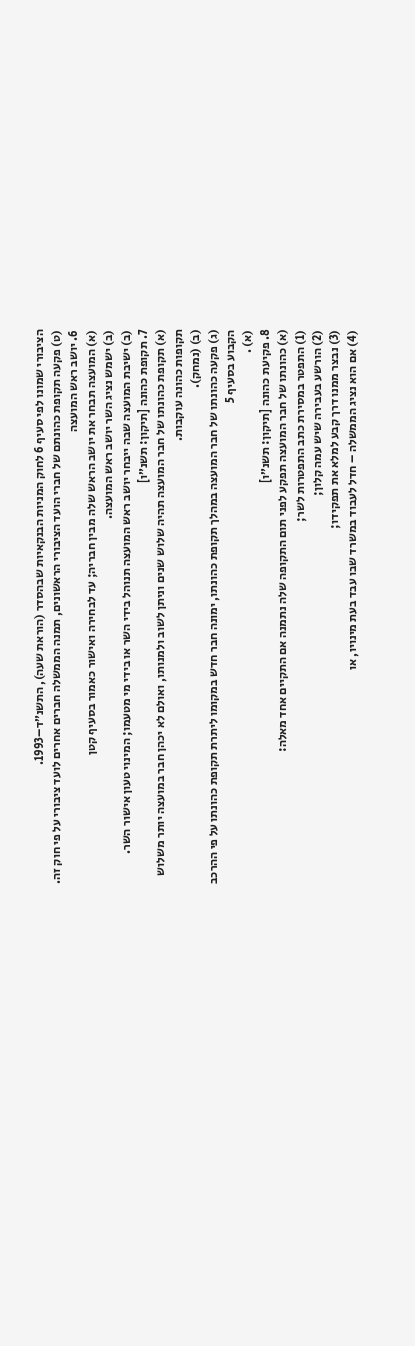הציבורי שמונו לפי סעיף 6 לחוק המניות הבנקאיות שבהסדר (הוראת שעה), התשנ״ד–1993.
(ט) פקעה תקופת כהונתם של חברי הועד הציבורי הראשונים, תמנה הממשלה חברים אחרים לועד ציבורי על פי חוק זה.
6. יושב ראש המועצה
(א) המועצה תבחר את יושב הראש שלה מבין חבריה; עד לבחירה ואישור כאמור בסעיף קטן
(ב) ישמש נציג השר יושב ראש המועצה.
(ב) ישיבת המועצה שבה ייבחר יושב ראש המועצה תנוהל בידי השר או בידי מי מטעמו; המינוי טעון אישור השר.
7. תקופת כהונה [תיקון: תשנ״ו]
(א) תקופת כהונתו של חבר המועצה תהיה שלוש שנים וניתן לשוב ולמנותו, ואולם לא יכהן חבר במועצה יותר משלוש תקופות כהונה עוקבות.
(ב) (נמחק).
(ג) פקעה כהונתו של חבר המועצה במהלך תקופת כהונתו, ימונה חבר חדש במקומו ליתרת תקופת כהונתו על פי ההרכב הקבוע בסעיף 5
(א) .
8. פקיעת כהונה [תיקון: תשנ״ו]
(א) כהונתו של חבר המועצה תפקע לפני תום התקופה שלה נתמנה אם התקיים אחד מאלה:
(1) התפטר במסירת כתב התפטרות לשר;
(2) הורשע בעבירה שיש עמה קלון;
(3) נבצר ממנו דרך קבע למלא את תפקידו;
(4) אם הוא נציג הממשלה – חדל לעבוד במשרד שבו עבד בעת מינויו, או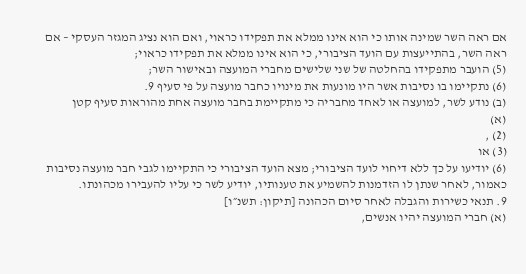אם ראה השר שמינה אותו כי הוא אינו ממלא את תפקידו כראוי, ואם הוא נציג המגזר העסקי – אם ראה השר, בהתייעצות עם הועד הציבורי, כי הוא אינו ממלא את תפקידו כראוי;
(5) הועבר מתפקידו בהחלטה של שני שלישים מחברי המועצה ובאישור השר;
(6) נתקיימו בו נסיבות אשר היו מונעות את מינויו כחבר מועצה על פי סעיף 9.
(ב) נודע לשר, למועצה או לאחד מחבריה כי מתקיימת בחבר מועצה אחת מהוראות סעיף קטן
(א)
(2) ,
(3) או
(6) יודיעו על כך ללא דיחוי לועד הציבורי; מצא הועד הציבורי כי התקיימו לגבי חבר מועצה נסיבות כאמור, לאחר שנתן לו הזדמנות להשמיע את טענותיו, יודיע לשר כי עליו להעבירו מכהונתו.
9. תנאי כשירות והגבלה לאחר סיום הכהונה [תיקון: תשנ״ו]
(א) חברי המועצה יהיו אנשים,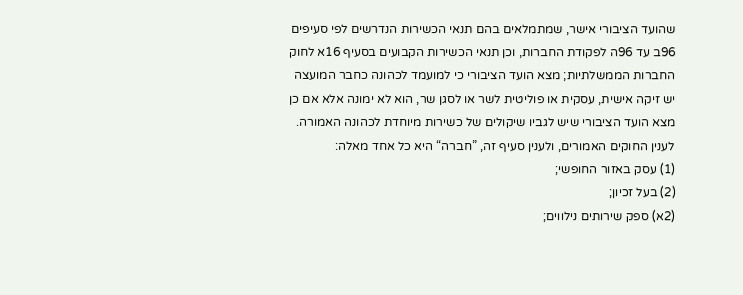שהועד הציבורי אישר, שמתמלאים בהם תנאי הכשירות הנדרשים לפי סעיפים 96ב עד 96ה לפקודת החברות, וכן תנאי הכשירות הקבועים בסעיף 16א לחוק החברות הממשלתיות; מצא הועד הציבורי כי למועמד לכהונה כחבר המועצה יש זיקה אישית, עסקית או פוליטית לשר או לסגן שר, הוא לא ימונה אלא אם כן מצא הועד הציבורי שיש לגביו שיקולים של כשירות מיוחדת לכהונה האמורה. לענין החוקים האמורים, ולענין סעיף זה, ”חברה“ היא כל אחד מאלה:
(1) עסק באזור החופשי;
(2) בעל זכיון;
(2א) ספק שירותים נילווים;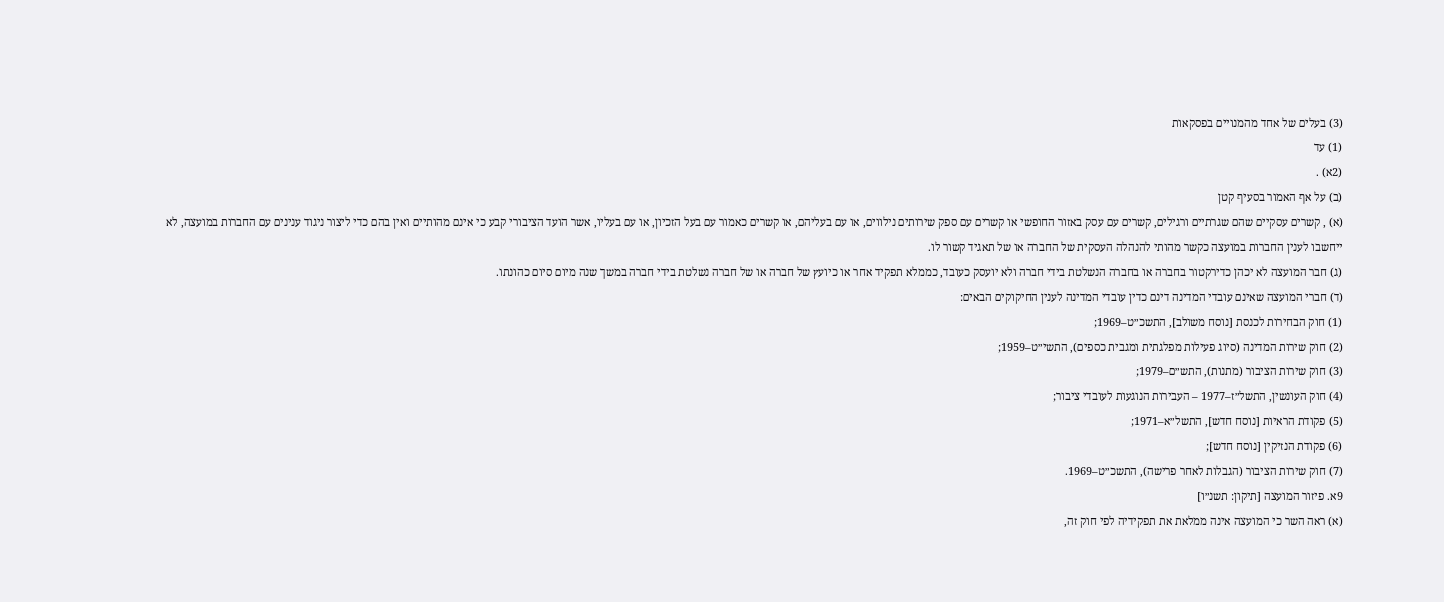(3) בעלים של אחד מהמנויים בפסקאות
(1) עד
(2א) .
(ב) על אף האמור בסעיף קטן
(א) , קשרים עסקיים שהם שגרתיים ורגילים, קשרים עם עסק באזור החופשי או קשרים עם ספק שירותים נילווים, או עם בעליהם, או קשרים כאמור עם בעל הזכיון, או עם בעליו, אשר הועד הציבורי קבע כי אינם מהותיים ואין בהם כדי ליצור ניגוד ענינים עם החברות במועצה, לא ייחשבו לענין החברות במועצה כקשר מהותי להנהלה העסקית של החברה או של תאגיד קשור לו.
(ג) חבר המועצה לא יכהן כדירקטור בחברה או בחברה הנשלטת בידי חברה ולא יועסק כעובד, כממלא תפקיד אחר או כיועץ של חברה או של חברה נשלטת בידי חברה במשך שנה מיום סיום כהונתו.
(ד) חברי המועצה שאינם עובדי המדינה דינם כדין עובדי המדינה לענין החיקוקים הבאים:
(1) חוק הבחירות לכנסת [נוסח משולב], התשכ״ט–1969;
(2) חוק שירות המדינה (סיוג פעילות מפלגתית ומגבית כספים), התשי״ט–1959;
(3) חוק שירות הציבור (מתנות), התש״ם–1979;
(4) חוק העונשין, התשל״ז–1977 – העבירות הנוגעות לעובדי ציבור;
(5) פקודת הראיות [נוסח חדש], התשל״א–1971;
(6) פקודת הנזיקין [נוסח חדש];
(7) חוק שירות הציבור (הגבלות לאחר פרישה), התשכ״ט–1969.
9א. פיזור המועצה [תיקון: תשנ״ו]
(א) ראה השר כי המועצה אינה ממלאת את תפקידיה לפי חוק זה,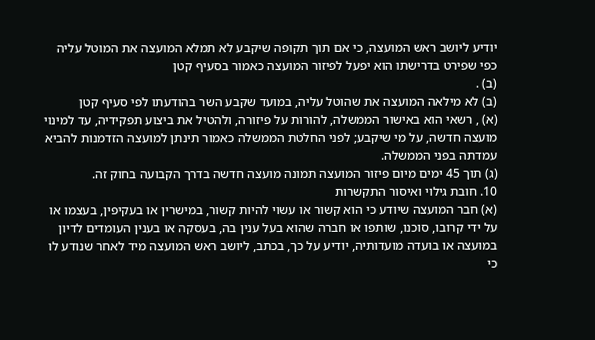יודיע ליושב ראש המועצה, כי אם תוך תקופה שיקבע לא תמלא המועצה את המוטל עליה כפי שפירט בדרישתו הוא יפעל לפיזור המועצה כאמור בסעיף קטן
(ב) .
(ב) לא מילאה המועצה את שהוטל עליה, במועד שקבע השר בהודעתו לפי סעיף קטן
(א) , רשאי הוא באישור הממשלה, להורות על פיזורה, ולהטיל את ביצוע תפקידיה, עד למינוי מועצה חדשה, על מי שיקבע; לפני החלטת הממשלה כאמור תינתן למועצה הזדמנות להביא עמדתה בפני הממשלה.
(ג) תוך 45 ימים מיום פיזור המועצה תמונה מועצה חדשה בדרך הקבועה בחוק זה.
10. חובת גילוי ואיסור התקשרות
(א) חבר המועצה שיודע כי הוא קשור או עשוי להיות קשור, במישרין או בעקיפין, בעצמו או על ידי קרובו, סוכנו, שותפו או חברה שהוא בעל ענין בה, בעסקה או בענין העומדים לדיון במועצה או בועדה מועדותיה, יודיע על כך, בכתב, ליושב ראש המועצה מיד לאחר שנודע לו כי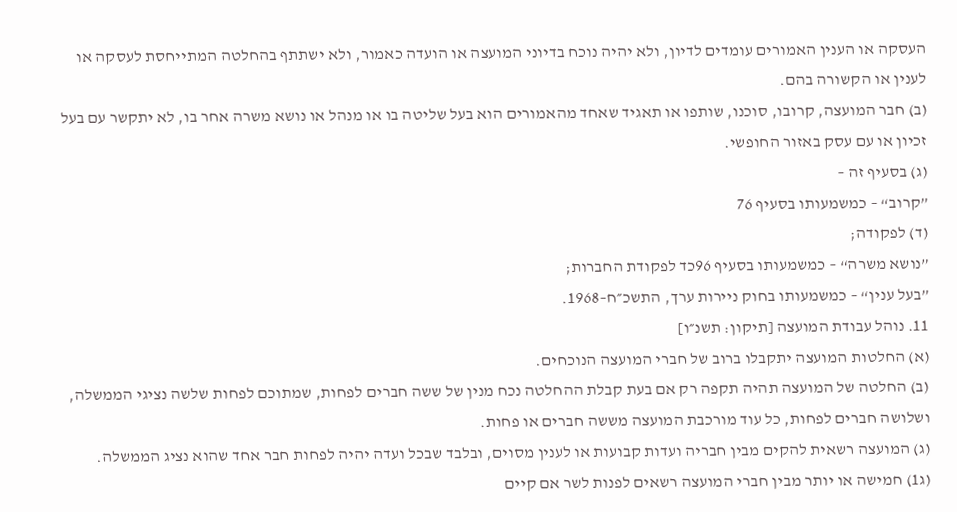העסקה או הענין האמורים עומדים לדיון, ולא יהיה נוכח בדיוני המועצה או הועדה כאמור, ולא ישתתף בהחלטה המתייחסת לעסקה או לענין או הקשורה בהם.
(ב) חבר המועצה, קרובו, סוכנו, שותפו או תאגיד שאחד מהאמורים הוא בעל שליטה בו או מנהל או נושא משרה אחר בו, לא יתקשר עם בעל זכיון או עם עסק באזור החופשי.
(ג) בסעיף זה –
”קרוב“ – כמשמעותו בסעיף 76
(ד) לפקודה;
”נושא משרה“ – כמשמעותו בסעיף 96כד לפקודת החברות;
”בעל ענין“ – כמשמעותו בחוק ניירות ערך, התשכ״ח–1968.
11. נוהל עבודת המועצה [תיקון: תשנ״ו]
(א) החלטות המועצה יתקבלו ברוב של חברי המועצה הנוכחים.
(ב) החלטה של המועצה תהיה תקפה רק אם בעת קבלת ההחלטה נכח מנין של ששה חברים לפחות, שמתוכם לפחות שלשה נציגי הממשלה, ושלושה חברים לפחות, כל עוד מורכבת המועצה מששה חברים או פחות.
(ג) המועצה רשאית להקים מבין חבריה ועדות קבועות או לענין מסוים, ובלבד שבכל ועדה יהיה לפחות חבר אחד שהוא נציג הממשלה.
(ג1) חמישה או יותר מבין חברי המועצה רשאים לפנות לשר אם קיים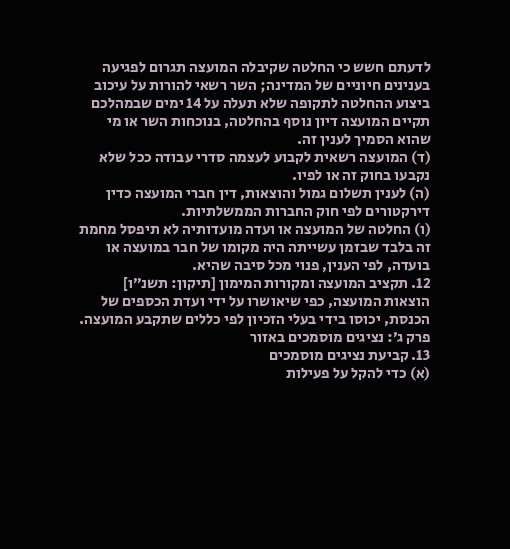לדעתם חשש כי החלטה שקיבלה המועצה תגרום לפגיעה בענינים חיוניים של המדינה; השר רשאי להורות על עיכוב ביצוע ההחלטה לתקופה שלא תעלה על 14 ימים שבמהלכם תקיים המועצה דיון נוסף בהחלטה, בנוכחות השר או מי שהוא הסמיך לענין זה.
(ד) המועצה רשאית לקבוע לעצמה סדרי עבודה ככל שלא נקבעו בחוק זה או לפיו.
(ה) לענין תשלום גמול והוצאות, דין חברי המועצה כדין דירקטורים לפי חוק החברות הממשלתיות.
(ו) החלטה של המועצה או ועדה מועדותיה לא תיפסל מחמת זה בלבד שבזמן עשייתה היה מקומו של חבר במועצה או בועדה, לפי הענין, פנוי מכל סיבה שהיא.
12. תקציב המועצה ומקורות המימון [תיקון: תשנ״ו]
הוצאות המועצה, כפי שיאושרו על ידי ועדת הכספים של הכנסת, יכוסו בידי בעלי הזכיון לפי כללים שתקבע המועצה.
פרק ג׳: נציגים מוסמכים באזור
13. קביעת נציגים מוסמכים
(א) כדי להקל על פעילות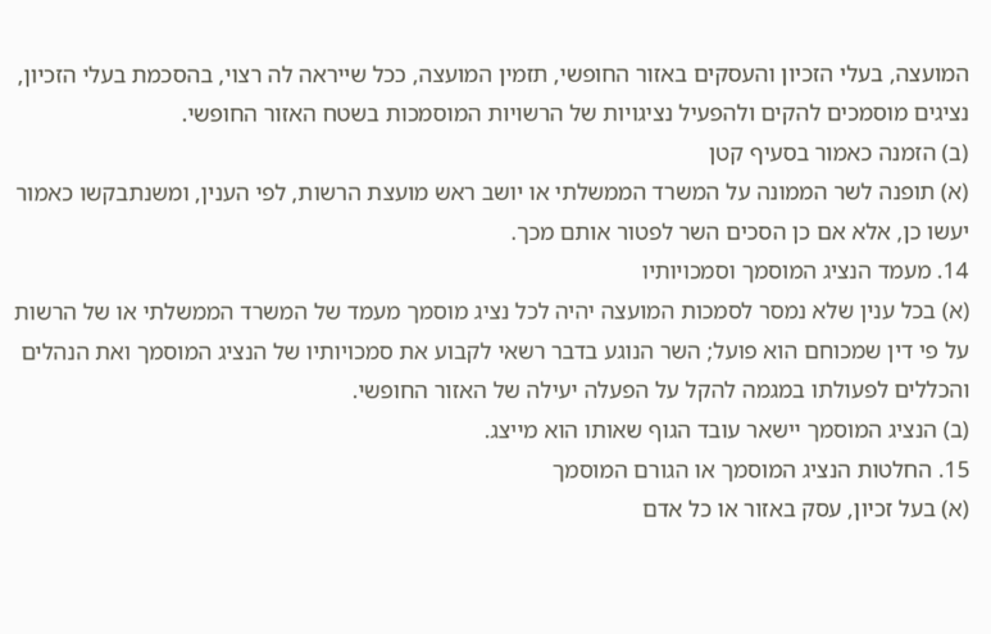המועצה, בעלי הזכיון והעסקים באזור החופשי, תזמין המועצה, ככל שייראה לה רצוי, בהסכמת בעלי הזכיון, נציגים מוסמכים להקים ולהפעיל נציגויות של הרשויות המוסמכות בשטח האזור החופשי.
(ב) הזמנה כאמור בסעיף קטן
(א) תופנה לשר הממונה על המשרד הממשלתי או יושב ראש מועצת הרשות, לפי הענין, ומשנתבקשו כאמור יעשו כן, אלא אם כן הסכים השר לפטור אותם מכך.
14. מעמד הנציג המוסמך וסמכויותיו
(א) בכל ענין שלא נמסר לסמכות המועצה יהיה לכל נציג מוסמך מעמד של המשרד הממשלתי או של הרשות על פי דין שמכוחם הוא פועל; השר הנוגע בדבר רשאי לקבוע את סמכויותיו של הנציג המוסמך ואת הנהלים והכללים לפעולתו במגמה להקל על הפעלה יעילה של האזור החופשי.
(ב) הנציג המוסמך יישאר עובד הגוף שאותו הוא מייצג.
15. החלטות הנציג המוסמך או הגורם המוסמך
(א) בעל זכיון, עסק באזור או כל אדם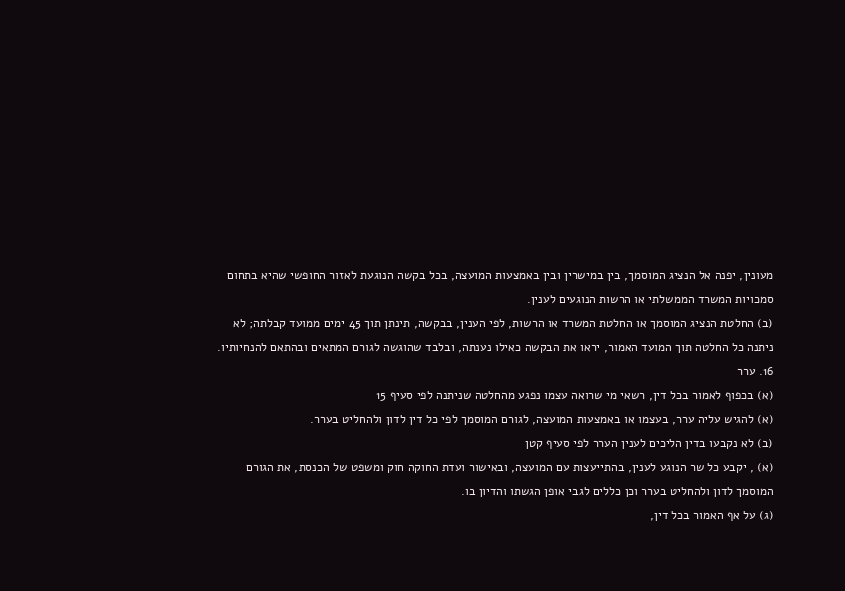מעונין, יפנה אל הנציג המוסמך, בין במישרין ובין באמצעות המועצה, בכל בקשה הנוגעת לאזור החופשי שהיא בתחום סמכויות המשרד הממשלתי או הרשות הנוגעים לענין.
(ב) החלטת הנציג המוסמך או החלטת המשרד או הרשות, לפי הענין, בבקשה, תינתן תוך 45 ימים ממועד קבלתה; לא ניתנה כל החלטה תוך המועד האמור, יראו את הבקשה כאילו נענתה, ובלבד שהוגשה לגורם המתאים ובהתאם להנחיותיו.
16. ערר
(א) בכפוף לאמור בכל דין, רשאי מי שרואה עצמו נפגע מהחלטה שניתנה לפי סעיף 15
(א) להגיש עליה ערר, בעצמו או באמצעות המועצה, לגורם המוסמך לפי כל דין לדון ולהחליט בערר.
(ב) לא נקבעו בדין הליכים לענין הערר לפי סעיף קטן
(א) , יקבע כל שר הנוגע לענין, בהתייעצות עם המועצה, ובאישור ועדת החוקה חוק ומשפט של הכנסת, את הגורם המוסמך לדון ולהחליט בערר וכן כללים לגבי אופן הגשתו והדיון בו.
(ג) על אף האמור בכל דין,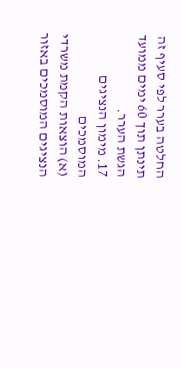החלטה בערר לפי סעיף זה תינתן תוך 60 ימים ממועד הגשת הערר.
17. מימון הנציגים המוסמכים
(א) הוצאות הקמת משרדי הנציגים המוסמכים באזור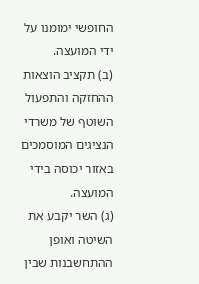החופשי ימומנו על ידי המועצה.
(ב) תקציב הוצאות ההחזקה והתפעול השוטף של משרדי הנציגים המוסמכים באזור יכוסה בידי המועצה.
(ג) השר יקבע את השיטה ואופן ההתחשבנות שבין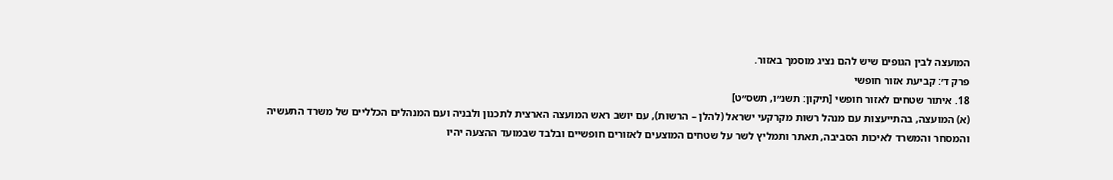המועצה לבין הגופים שיש להם נציג מוסמך באזור.
פרק ד׳: קביעת אזור חופשי
18. איתור שטחים לאזור חופשי [תיקון: תשנ״ו, תשס״ט]
(א) המועצה, בהתייעצות עם מנהל רשות מקרקעי ישראל (להלן – הרשות), עם יושב ראש המועצה הארצית לתכנון ולבניה ועם המנהלים הכלליים של משרד התעשיה והמסחר והמשרד לאיכות הסביבה, תאתר ותמליץ לשר על שטחים המוצעים לאזורים חופשיים ובלבד שבמועד ההצעה יהיו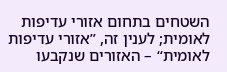השטחים בתחום אזורי עדיפות לאומית; לענין זה, ”אזורי עדיפות לאומית“ – האזורים שנקבעו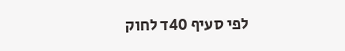לפי סעיף 40ד לחוק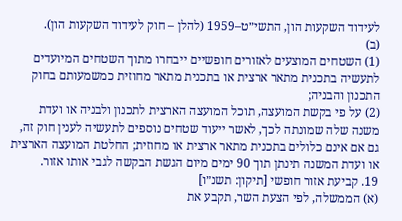לעידוד השקעות הון, התשי״ט–1959 (להלן – חוק לעידוד השקעות הון).
(ב)
(1) השטחים המוצעים לאזורים חופשיים ייבחרו מתוך השטחים המיועדים לתעשיה בתכנית מתאר ארצית או בתכנית מתאר מחוזית כמשמעותם בחוק התכנון והבניה;
(2) על פי בקשת המועצה, תוכל המועצה הארצית לתכנון ולבניה או ועדת משנה שלה שמונתה לכך, לאשר ייעוד שטחים נוספים לתעשיה לענין חוק זה, גם אם אינם כלולים בתכנית מתאר ארצית או מחוזית; החלטת המועצה הארצית או ועדת המשנה תינתן תוך 90 ימים מיום הגשת הבקשה לגבי אותו אזור.
19. קביעת אזור חופשי [תיקון: תשנ״ו]
(א) הממשלה, לפי הצעת השר, תקבע את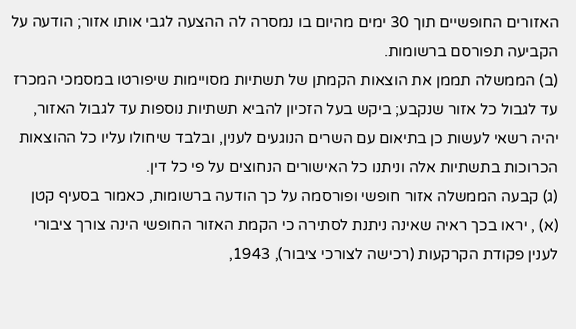האזורים החופשיים תוך 30 ימים מהיום בו נמסרה לה ההצעה לגבי אותו אזור; הודעה על הקביעה תפורסם ברשומות.
(ב) הממשלה תממן את הוצאות הקמתן של תשתיות מסויימות שיפורטו במסמכי המכרז עד לגבול כל אזור שנקבע; ביקש בעל הזכיון להביא תשתיות נוספות עד לגבול האזור, יהיה רשאי לעשות כן בתיאום עם השרים הנוגעים לענין, ובלבד שיחולו עליו כל ההוצאות הכרוכות בתשתיות אלה וניתנו כל האישורים הנחוצים על פי כל דין.
(ג) קבעה הממשלה אזור חופשי ופורסמה על כך הודעה ברשומות, כאמור בסעיף קטן
(א) , יראו בכך ראיה שאינה ניתנת לסתירה כי הקמת האזור החופשי הינה צורך ציבורי לענין פקודת הקרקעות (רכישה לצורכי ציבור), 1943,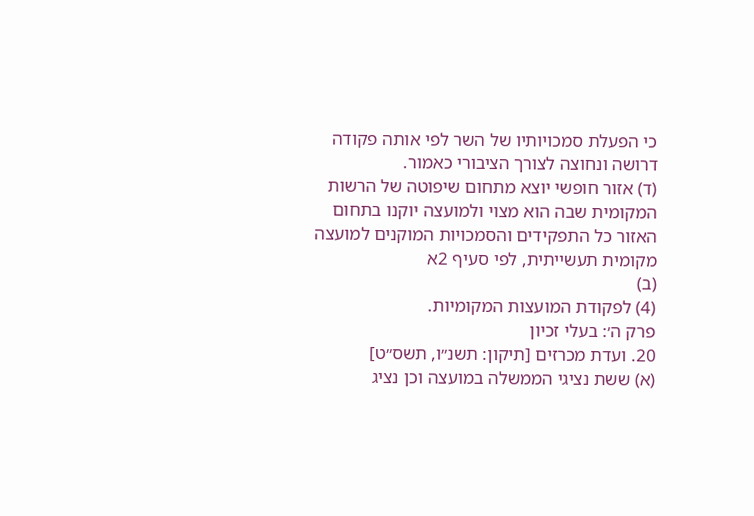כי הפעלת סמכויותיו של השר לפי אותה פקודה דרושה ונחוצה לצורך הציבורי כאמור.
(ד) אזור חופשי יוצא מתחום שיפוטה של הרשות המקומית שבה הוא מצוי ולמועצה יוקנו בתחום האזור כל התפקידים והסמכויות המוקנים למועצה מקומית תעשייתית, לפי סעיף 2א
(ב)
(4) לפקודת המועצות המקומיות.
פרק ה׳: בעלי זכיון
20. ועדת מכרזים [תיקון: תשנ״ו, תשס״ט]
(א) ששת נציגי הממשלה במועצה וכן נציג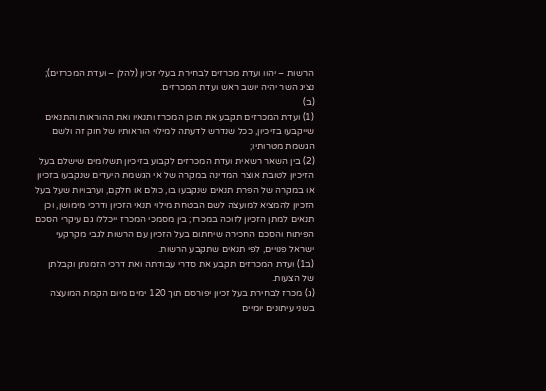הרשות – יהוו ועדת מכרזים לבחירת בעלי זכיון (להלן – ועדת המכרזים); נציג השר יהיה יושב ראש ועדת המכרזים.
(ב)
(1) ועדת המכרזים תקבע את תוכן המכרז ותנאיו ואת ההוראות והתנאים שייקבעו בזיכיון, ככל שנדרש לדעתה למילוי הוראותיו של חוק זה ולשם הגשמת מטרותיו;
(2) בין השאר רשאית ועדת המכרזים לקבוע בזיכיון תשלומים שישלם בעל הזיכיון לטובת אוצר המדינה במקרה של אי הגשמת היעדים שנקבעו בזכיון או במקרה של הפרת תנאים שנקבעו בו, כולם או חלקם, וערבויות שעל בעל הזכיון להמציא למועצה לשם הבטחת מילוי תנאי הזכיון ודרכי מימושן, וכן תנאים למתן הזכיון לזוכה במכרז; בין מסמכי המכרז ייכללו גם עיקרי הסכם הפיתוח והסכם החכירה שיחתום בעל הזכיון עם הרשות לגבי מקרקעי ישראל פנויים, לפי תנאים שתקבע הרשות.
(ב1) ועדת המכרזים תקבע את סדרי עבודתה ואת דרכי הזמנתן וקבלתן של הצעות.
(ג) מכרז לבחירת בעל זכיון יפורסם תוך 120 ימים מיום הקמת המועצה בשני עיתונים יומיים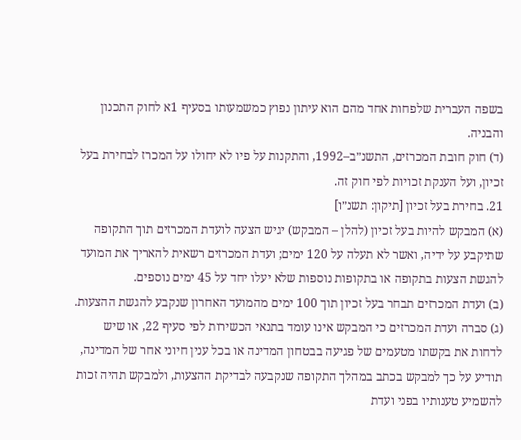בשפה העברית שלפחות אחד מהם הוא עיתון נפוץ כמשמעותו בסעיף 1א לחוק התכנון והבניה.
(ד) חוק חובת המכרזים, התשנ״ב–1992, והתקנות על פיו לא יחולו על המכרז לבחירת בעל זכיון, ועל הענקת זכויות לפי חוק זה.
21. בחירת בעל זכיון [תיקון: תשנ״ו]
(א) המבקש להיות בעל זכיון (להלן – המבקש) יגיש הצעה לועדת המכרזים תוך התקופה שתיקבע על ידיה, ואשר לא תעלה על 120 ימים; ועדת המכרזים רשאית להאריך את המועד להגשת הצעות בתקופה או בתקופות נוספות שלא יעלו יחד על 45 ימים נוספים.
(ב) ועדת המכרזים תבחר בעל זכיון תוך 100 ימים מהמועד האחרון שנקבע להגשת ההצעות.
(ג) סברה ועדת המכרזים כי המבקש אינו עומד בתנאי הכשירות לפי סעיף 22, או שיש לדחות את בקשתו מטעמים של פגיעה בבטחון המדינה או בכל ענין חיוני אחר של המדינה, תודיע על כך למבקש בכתב במהלך התקופה שנקבעה לבדיקת ההצעות, ולמבקש תהיה זכות להשמיע טענותיו בפני ועדת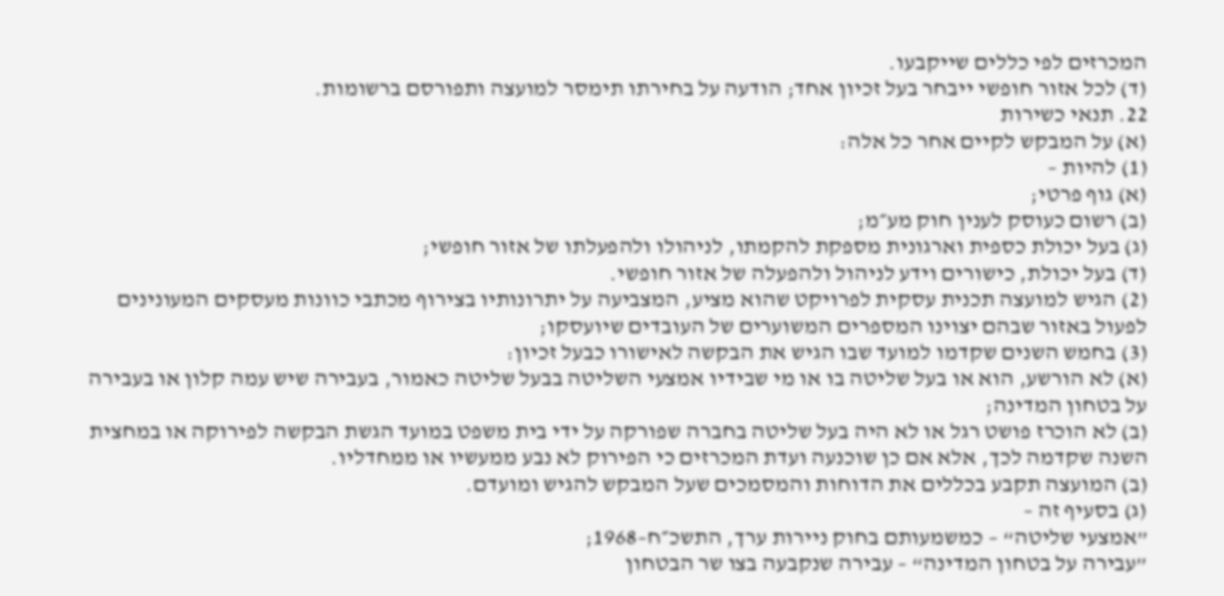המכרזים לפי כללים שייקבעו.
(ד) לכל אזור חופשי ייבחר בעל זכיון אחד; הודעה על בחירתו תימסר למועצה ותפורסם ברשומות.
22. תנאי כשירות
(א) על המבקש לקיים אחר כל אלה:
(1) להיות –
(א) גוף פרטי;
(ב) רשום כעוסק לענין חוק מע״מ;
(ג) בעל יכולת כספית וארגונית מספקת להקמתו, לניהולו ולהפעלתו של אזור חופשי;
(ד) בעל יכולת, כישורים וידע לניהול ולהפעלה של אזור חופשי.
(2) הגיש למועצה תכנית עסקית לפרויקט שהוא מציע, המצביעה על יתרונותיו בצירוף מכתבי כוונות מעסקים המעונינים לפעול באזור שבהם יצוינו המספרים המשוערים של העובדים שיועסקו;
(3) בחמש השנים שקדמו למועד שבו הגיש את הבקשה לאישורו כבעל זכיון:
(א) לא הורשע, הוא או בעל שליטה בו או מי שבידיו אמצעי השליטה בבעל שליטה כאמור, בעבירה שיש עמה קלון או בעבירה על בטחון המדינה;
(ב) לא הוכרז פושט רגל או לא היה בעל שליטה בחברה שפורקה על ידי בית משפט במועד הגשת הבקשה לפירוקה או במחצית השנה שקדמה לכך, אלא אם כן שוכנעה ועדת המכרזים כי הפירוק לא נבע ממעשיו או ממחדליו.
(ב) המועצה תקבע בכללים את הדוחות והמסמכים שעל המבקש להגיש ומועדם.
(ג) בסעיף זה –
”אמצעי שליטה“ – כמשמעותם בחוק ניירות ערך, התשכ״ח–1968;
”עבירה על בטחון המדינה“ – עבירה שנקבעה בצו שר הבטחון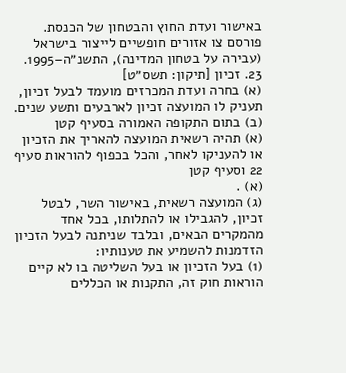באישור ועדת החוץ והבטחון של הכנסת.
פורסם צו אזורים חופשיים לייצור בישראל (עבירה על בטחון המדינה), התשנ״ה–1995.
23. זכיון [תיקון: תשס״ט]
(א) בחרה ועדת המכרזים מועמד לבעל זכיון, תעניק לו המועצה זכיון לארבעים ותשע שנים.
(ב) בתום התקופה האמורה בסעיף קטן
(א) תהיה רשאית המועצה להאריך את הזכיון או להעניקו לאחר, והכל בכפוף להוראות סעיף 22 וסעיף קטן
(א) .
(ג) המועצה רשאית, באישור השר, לבטל זכיון, להגבילו או להתלותו, בכל אחד מהמקרים הבאים, ובלבד שניתנה לבעל הזכיון הזדמנות להשמיע את טענותיו:
(1) בעל הזכיון או בעל השליטה בו לא קיים הוראות חוק זה, התקנות או הכללים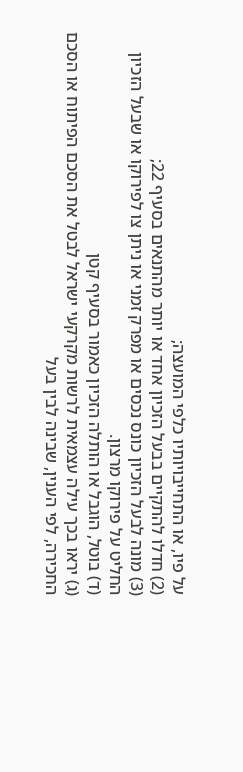על פיו, או התחייבויותיו כלפי המועצה;
(2) חדלו להתקיים בבעל הזכיון אחד או יותר מהתנאים בסעיף 22;
(3) מונה לבעל הזכיון כונס נכסים או מפרק זמני או ניתן צו לפירוקו או שבעל הזכיון החליט על פירוקו מרצון.
(ד) בוטל, הוגבל או הותלה הזכיון כאמור בסעיף קטן
(ג) יראו בכך עילה עצמאית לרשות מקרקעי ישראל לבטל את הסכם הפיתוח או הסכם החכירה, לפי הענין, שבינה לבין בעל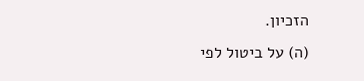הזכיון.
(ה) על ביטול לפי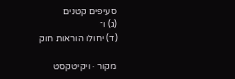סעיפים קטנים
(ג) ו־
(ד) יחולו הוראות חוק

מקור · ויקיטקסט